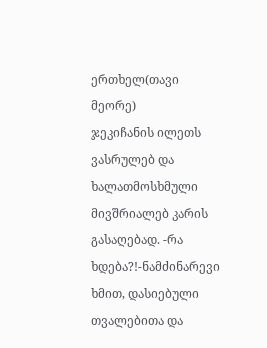ერთხელ(თავი მეორე)
ჯეკიჩანის ილეთს ვასრულებ და ხალათმოსხმული მივშრიალებ კარის გასაღებად. -რა ხდება?!-ნამძინარევი ხმით, დასიებული თვალებითა და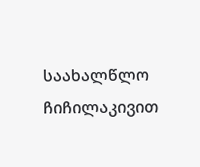საახალწლო ჩიჩილაკივით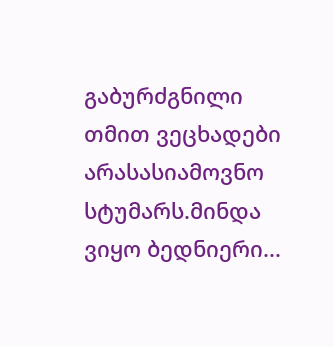გაბურძგნილი თმით ვეცხადები არასასიამოვნო სტუმარს.მინდა ვიყო ბედნიერი...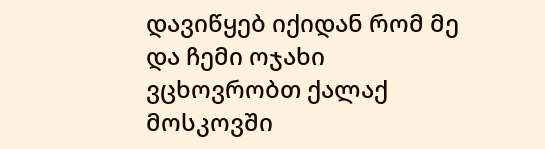დავიწყებ იქიდან რომ მე და ჩემი ოჯახი ვცხოვრობთ ქალაქ მოსკოვში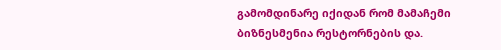გამომდინარე იქიდან რომ მამაჩემი ბიზნესმენია რესტორნების და.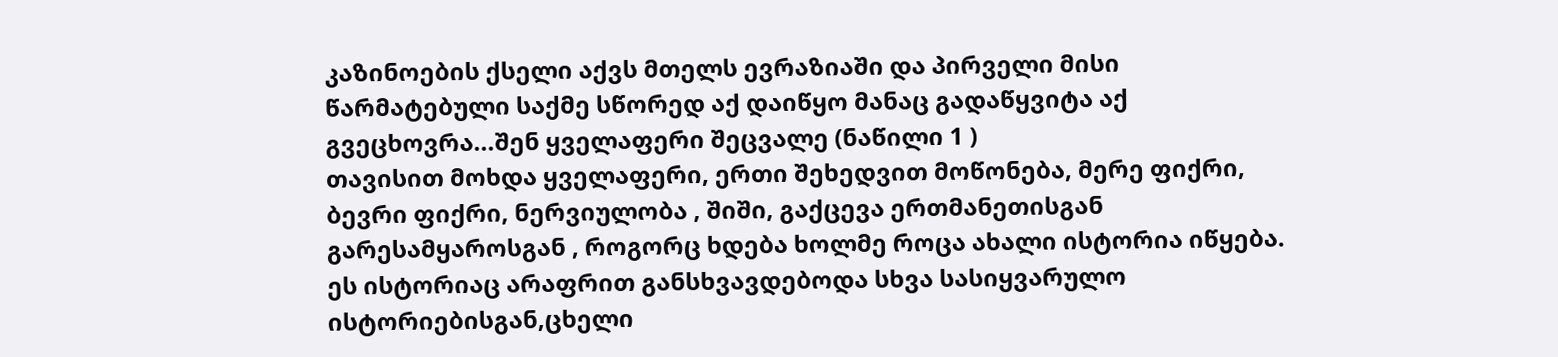კაზინოების ქსელი აქვს მთელს ევრაზიაში და პირველი მისი წარმატებული საქმე სწორედ აქ დაიწყო მანაც გადაწყვიტა აქ გვეცხოვრა...შენ ყველაფერი შეცვალე (ნაწილი 1 )
თავისით მოხდა ყველაფერი, ერთი შეხედვით მოწონება, მერე ფიქრი, ბევრი ფიქრი, ნერვიულობა , შიში, გაქცევა ერთმანეთისგან გარესამყაროსგან , როგორც ხდება ხოლმე როცა ახალი ისტორია იწყება. ეს ისტორიაც არაფრით განსხვავდებოდა სხვა სასიყვარულო ისტორიებისგან,ცხელი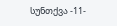სუნთქვა -11-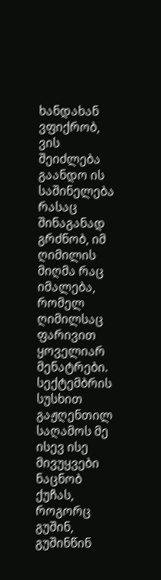ხანდახან ვფიქრობ, ვის შეიძლება გაანდო ის საშინელება რასაც შინაგანად გრძნობ, იმ ღიმილის მიღმა რაც იმალება, რომელ ღიმილსაც ფარივით ყოველიარ მენატრები.
სექტემბრის სუსხით გაჟღენთილ საღამოს მე ისევ ისე მივუყვები ნაცნობ ქუჩას, როგორც გუშინ, გუშინწინ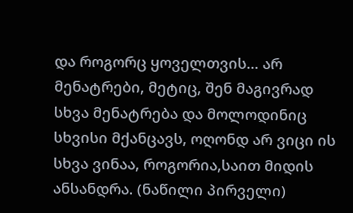და როგორც ყოველთვის... არ მენატრები, მეტიც, შენ მაგივრად სხვა მენატრება და მოლოდინიც სხვისი მქანცავს, ოღონდ არ ვიცი ის სხვა ვინაა, როგორია,საით მიდის ანსანდრა. (ნაწილი პირველი)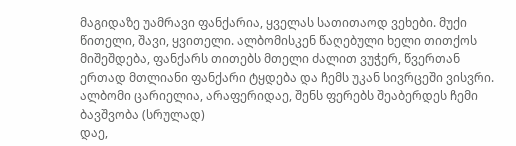მაგიდაზე უამრავი ფანქარია, ყველას სათითაოდ ვეხები. მუქი წითელი, შავი, ყვითელი. ალბომისკენ წაღებული ხელი თითქოს მიშეშდება, ფანქარს თითებს მთელი ძალით ვუჭერ, წვერთან ერთად მთლიანი ფანქარი ტყდება და ჩემს უკან სივრცეში ვისვრი. ალბომი ცარიელია, არაფერიდაე, შენს ფერებს შეაბერდეს ჩემი ბავშვობა (სრულად)
დაე,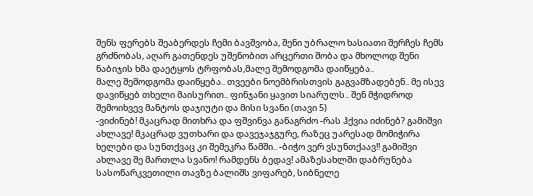შენს ფერებს შეაბერდეს ჩემი ბავშვობა, შენი უბრალო ხასიათი შერჩეს ჩემს გრძნობას, აღარ გათენდეს უშენობით არცერთი შობა და მხოლოდ შენი ნაბიჯის ხმა დაეტყოს ტრფობას,მალე შემოდგომა დაიწყება..
მალე შემოდგომა დაიწყება.. თვეები ნოემბრისთვის გაგვამზადებენ.. მე ისევ დავიწყებ თხელი მაისურით.. ფინჯანი ყავით სიარულს.. შენ მჭიდროდ შემოიხვევ მანტოს დაჯიუტი და მისი სვანი (თავი 5)
-ვიძინებ! მკაცრად მითხრა და ფშვინვა განაგრძო -რას ჰქვია იძინებ? გამიშვი ახლავე! მკაცრად ვუთხარი და დავეჯაჯგურე, რაზეც უარესად მომიჭირა ხელები და სუნთქვაც კი შემეკრა წამში.. -ბიჭო ვერ ვსუნთქაავ!! გამიშვი ახლავე შე მართლა სვანო! რამდენს ბედავ! ამაზესახლში დაბრუნება
სასოწარკვეთილი თავზე ბალიშს ვიფარებ, სიბნელე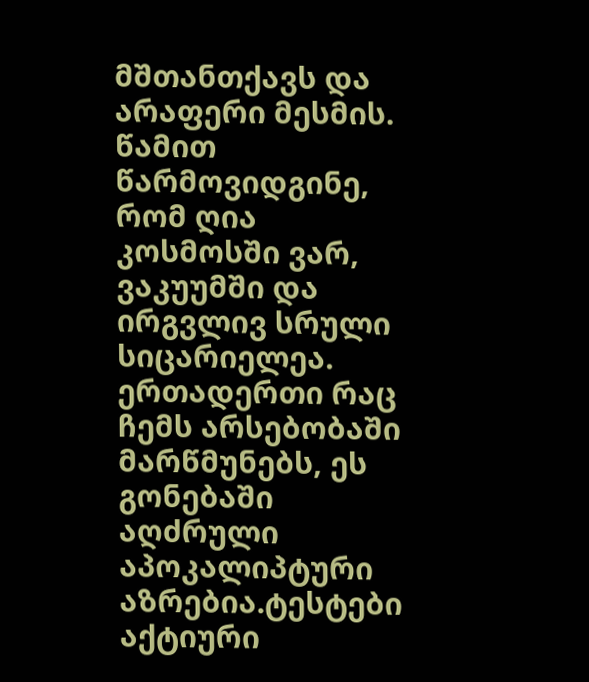მშთანთქავს და არაფერი მესმის. წამით წარმოვიდგინე, რომ ღია კოსმოსში ვარ, ვაკუუმში და ირგვლივ სრული სიცარიელეა. ერთადერთი რაც ჩემს არსებობაში მარწმუნებს, ეს გონებაში აღძრული აპოკალიპტური აზრებია.ტესტები
აქტიური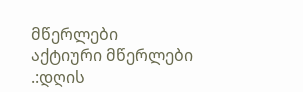მწერლები
აქტიური მწერლები
.:დღის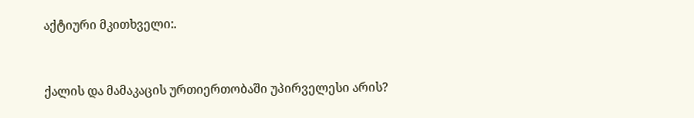აქტიური მკითხველი:.


ქალის და მამაკაცის ურთიერთობაში უპირველესი არის?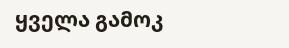ყველა გამოკ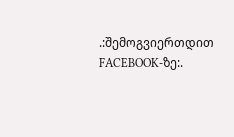.:შემოგვიერთდით FACEBOOK-ზე:.